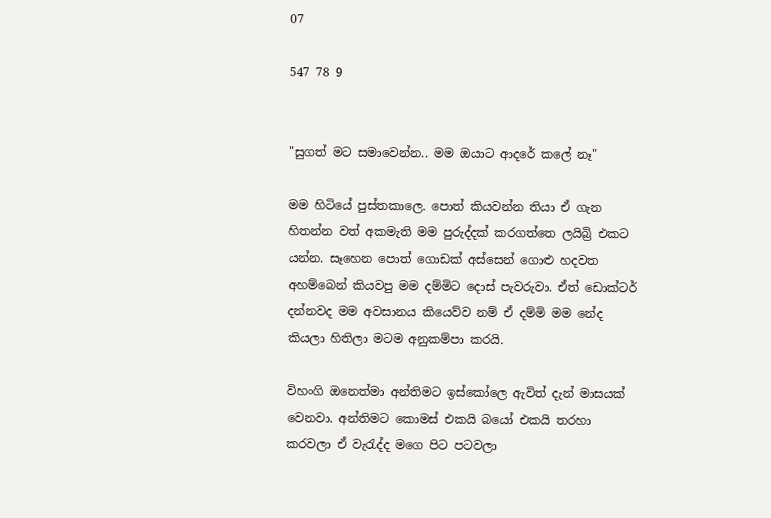07

547 78 9


"සුගත් මට සමාවෙන්න.. මම ඔයාට ආදරේ කලේ නෑ"

මම හිටියේ පුස්තකාලෙ. පොත් කියවන්න තියා ඒ ගැන හිතන්න වත් අකමැති මම පුරුද්දක් කරගත්තෙ ලයිබ්‍රි එකට යන්න. සෑහෙන පොත් ගොඩක් අස්සෙන් ගොළු හදවත අහම්බෙන් කියවපු මම දම්මිට දොස් පැවරුවා. ඒත් ඩොක්ටර් දන්නවද මම අවසානය කියෙව්ව නම් ඒ දම්මි මම නේද කියලා හිතිලා මටම අනුකම්පා කරයි.

විහංගි ඔනෙත්මා අන්තිමට ඉස්කෝලෙ ඇවිත් දැන් මාසයක් වෙනවා. අන්තිමට කොමස් එකයි බයෝ එකයි තරහා කරවලා ඒ වැරැද්ද මගෙ පිට පටවලා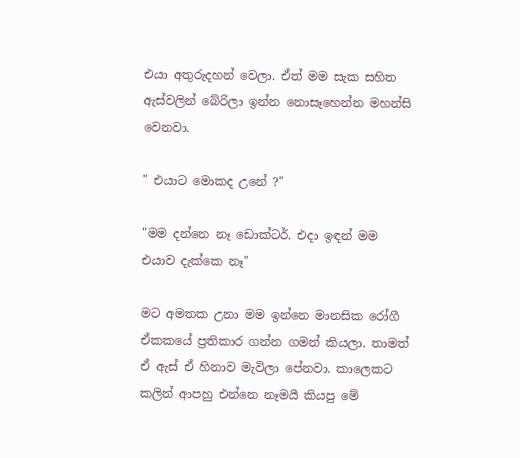එයා අතුරුදහන් වෙලා. ඒත් මම සැක සහිත ඇස්වලින් බේරිලා ඉන්න නොසෑහෙන්න මහන්සි වෙනවා.

" එයාට මොකද උනේ ?"

"මම දන්නෙ නෑ ඩොක්ටර්. එදා ඉඳන් මම එයාව දැක්කෙ නෑ"

මට අමතක උනා මම ඉන්නෙ මානසික රෝගී ඒකකයේ ප්‍රතිකාර ගන්න ගමන් කියලා. තාමත් ඒ ඇස් ඒ හිනාව මැවිලා පේනවා. කාලෙකට කලින් ආපහු එන්නෙ නෑමයී කියපු මේ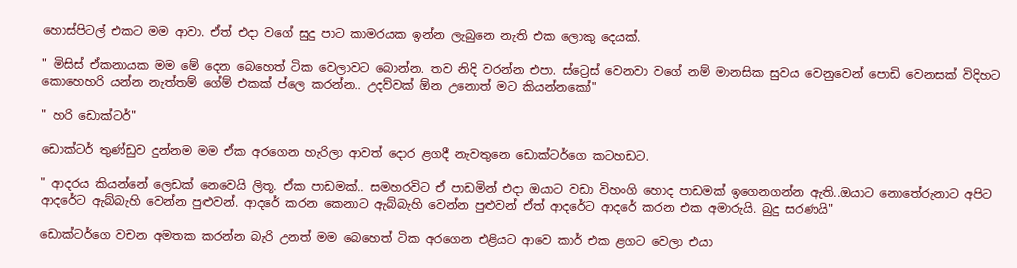හොස්පිටල් එකට මම ආවා. ඒත් එදා වගේ සුදු පාට කාමරයක ඉන්න ලැබුනෙ නැති එක ලොකු දෙයක්.

" මිසිස් ඒකනායක මම මේ දෙන බෙහෙත් ටික වෙලාවට බොන්න. තව නිදි වරන්න එපා. ස්ට්‍රෙස් වෙනවා වගේ නම් මානසික සුවය වෙනුවෙන් පොඩි වෙනසක් විදිහට කොහෙහරි යන්න නැත්තම් ගේම් එකක් ප්ලෙ කරන්න.. උදව්වක් ඕන උනොත් මට කියන්නකෝ"

" හරි ඩොක්ටර්"

ඩොක්ටර් තුණ්ඩුව දුන්නම මම ඒක අරගෙන හැරිලා ආවත් දොර ළගදී නැවතුනෙ ඩොක්ටර්ගෙ කටහඩට.

" ආදරය කියන්නේ ලෙඩක් නෙවෙයි ලිතූ. ඒක පාඩමක්.. සමහරවිට ඒ පාඩමින් එදා ඔයාට වඩා විහංගි හොද පාඩමක් ඉගෙනගන්න ඇති..ඔයාට නොතේරුනාට අපිට ආදරේට ඇබ්බැහි වෙන්න පුළුවන්. ආදරේ කරන කෙනාට ඇබ්බැහි වෙන්න පුළුවන් ඒත් ආදරේට ආදරේ කරන එක අමාරුයි. බුදු සරණයි"

ඩොක්ටර්ගෙ වචන අමතක කරන්න බැරි උනත් මම බෙහෙත් ටික අරගෙන එළියට ආවෙ කාර් එක ළගට වෙලා එයා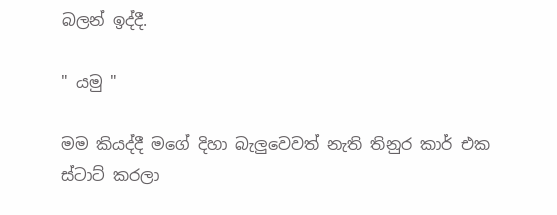බලන් ඉද්දී.

" යමු "

මම කියද්දී මගේ දිහා බැලුවෙවත් නැති තිනුර කාර් එක ස්ටාට් කරලා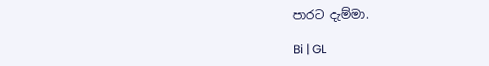පාරට දැම්මා.

Bi | GL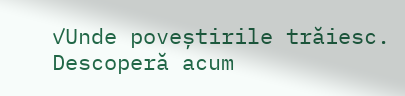✓Unde poveștirile trăiesc. Descoperă acum